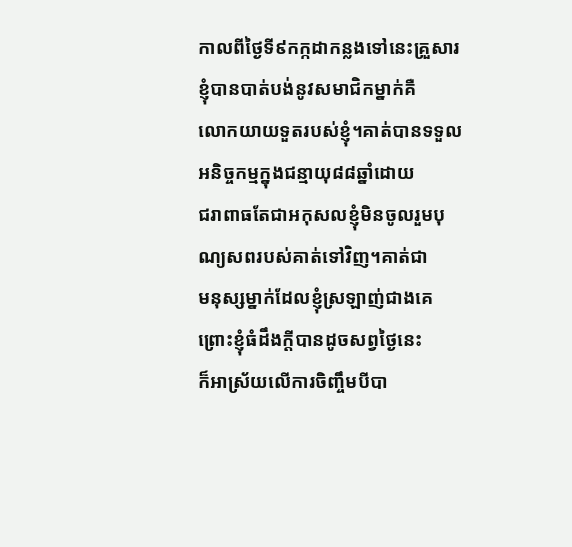កាលពីថ្ងៃទី៩កក្កដាកន្លងទៅនេះគ្រួសារខ្ញុំបានបាត់បង់នូវសមាជិកម្នាក់គឺ
លោកយាយទួតរបស់ខ្ញុំ។គាត់បានទទួលអនិច្ចកម្មក្នុងជន្មាយុ៨៨ឆ្នាំដោយ
ជរាពាធតែជាអកុសលខ្ញុំមិនចូលរួមបុណ្យសពរបស់គាត់ទៅវិញ។គាត់ជា
មនុស្សម្នាក់ដែលខ្ញុំស្រឡាញ់ជាងគេព្រោះខ្ញុំធំដឹងក្តីបានដូចសព្វថ្ងៃនេះ
ក៏អាស្រ័យលើការចិញ្ចឹមបីបា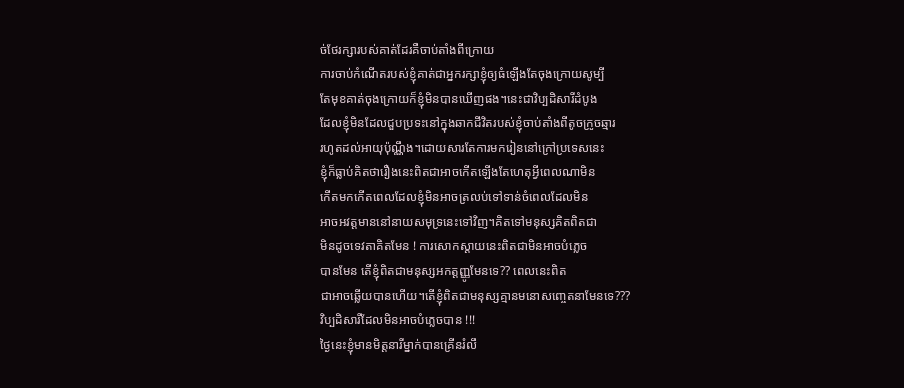ច់ថែរក្សារបស់គាត់ដែរគឺចាប់តាំងពីក្រោយ
ការចាប់កំណើតរបស់ខ្ញុំគាត់ជាអ្នករក្សាខ្ញុំឲ្យធំឡើងតែចុងក្រោយសូម្បី
តែមុខគាត់ចុងក្រោយក៏ខ្ញុំមិនបានឃើញផង។នេះជាវិប្បដិសារីដំបូង
ដែលខ្ញុំមិនដែលជួបប្រទះនៅក្នុងឆាកជីវិតរបស់ខ្ញុំចាប់តាំងពីតូចក្រូចឆ្មារ
រហូតដល់អាយុប៉ុណ្ណឹង។ដោយសារតែការមករៀននៅក្រៅប្រទេសនេះ
ខ្ញុំក៏ធ្លាប់គិតថារឿងនេះពិតជាអាចកើតឡើងតែហេតុអ្វីពេលណាមិន
កើតមកកើតពេលដែលខ្ញុំមិនអាចត្រលប់ទៅទាន់ចំពេលដែលមិន
អាចអវត្តមាននៅនាយសមុទ្រនេះទៅវិញ។គិតទៅមនុស្សគិតពិតជា
មិនដូចទេវតាគិតមែន ! ការសោកស្តាយនេះពិតជាមិនអាចបំភ្លេច
បានមែន តើខ្ញុំពិតជាមនុស្សអកត្តញ្ញូមែនទេ?? ពេលនេះពិត
ជាអាចឆ្លើយបានហើយ។តើខ្ញុំពិតជាមនុស្សគ្មានមនោសញ្ចេតនាមែនទេ???
វិប្បដិសារីដែលមិនអាចបំភ្លេចបាន !!!
ថ្ងៃនេះខ្ញុំមានមិត្តនារីម្នាក់បានគ្រើនរំលឹ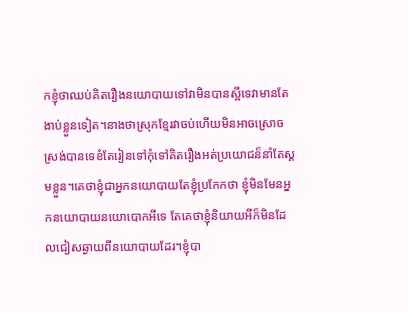កខ្ញុំថាឈប់គិតរឿងនយោបាយទៅវាមិនបានស្អីទេវាមានតែងាប់ខ្លួនទៀត។នាងថាស្រុកខ្មែរវាចប់ហើយមិនអាចស្រោចស្រង់បានទេខំតែរៀនទៅកុំទៅគិតរឿងអត់ប្រយោជន៏នាំតែស្គមខ្លួន។គេថាខ្ញុំជាអ្នកនយោបាយតែខ្ញុំប្រកែកថា ខ្ញុំមិនមែនអ្នកនយោបាយនយោបោកអីទេ តែគេថាខ្ញុំនិយាយអីក៏មិនដែលជៀសឆ្ងាយពីនយោបាយដែរ។ខ្ញុំបា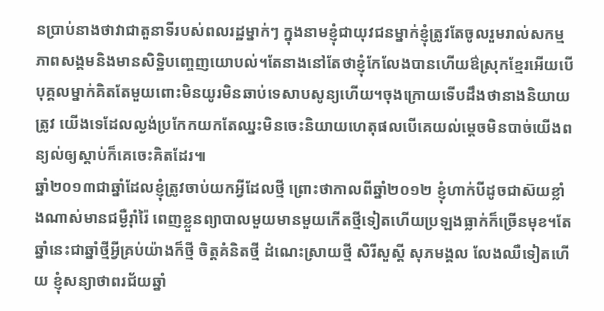នប្រាប់នាងថាវាជាតួនាទីរបស់ពលរដ្ឋម្នាក់ៗ ក្នុងនាមខ្ញុំជាយុវជនម្នាក់ខ្ញុំត្រូវតែចូលរួមរាល់សកម្មភាពសង្គមនិងមានសិទ្ឋិបញ្ចេញយោបល់។តែនាងនៅតែថាខ្ញុំកែលែងបានហើយឳស្រុកខ្មែរអើយបើបុគ្គលម្នាក់គិតតែមួយពោះមិនយូរមិនឆាប់ទេសាបសូន្យហើយ។ចុងក្រោយទើបដឹងថានាងនិយាយត្រូវ យើងទេដែលល្ងង់ប្រកែកយកតែឈ្នះមិនចេះនិយាយហេតុផលបើគេយល់ម្តេចមិនបាច់យើងពន្យល់ឲ្យស្តាប់ក៏គេចេះគិតដែរ៕
ឆ្នាំ២០១៣ជាឆ្នាំដែលខ្ញុំត្រូវចាប់យកអ្វីដែលថ្មី ព្រោះថាកាលពីឆ្នាំ២០១២ ខ្ញុំហាក់បីដូចជាស៊យខ្លាំងណាស់មានជម្ងឺរ៉ាំរ៉ៃ ពេញខ្លួនព្យាបាលមួយមានមួយកើតថ្មីទៀតហើយប្រឡងធ្លាក់ក៏ច្រើនមុខ។តែឆ្នាំនេះជាឆ្នាំថ្មីអ្វីគ្រប់យ៉ាងក៏ថ្មី ចិត្តគំនិតថ្មី ដំណេះស្រាយថ្មី សិរីសួស្តី សុភមង្គល លែងឈឺទៀតហើយ ខ្ញុំសន្យាថាពរជ័យឆ្នាំ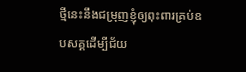ថ្មីនេះនឹងជម្រុញខ្ញុំឲ្យពុះពារគ្រប់ឧបសគ្គដើម្បីជ័យ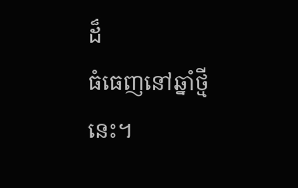ដ៏
ធំធេញនៅឆ្នាំថ្មីនេះ។